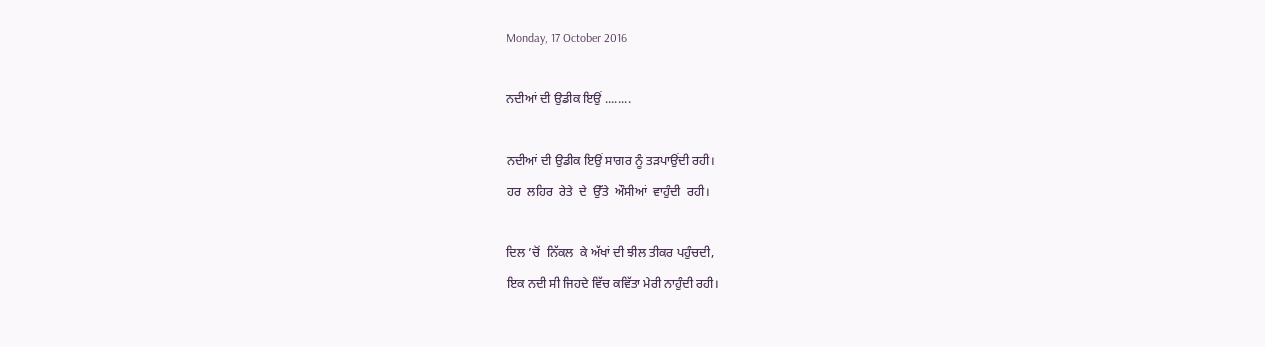Monday, 17 October 2016

ਨਦੀਆਂ ਦੀ ਉਡੀਕ ਇਉਂ ........

ਨਦੀਆਂ ਦੀ ਉਡੀਕ ਇਉਂ ਸਾਗਰ ਨੂੰ ਤੜਪਾਉਂਦੀ ਰਹੀ।
ਹਰ  ਲਹਿਰ  ਰੇਤੇ  ਦੇ  ਉੱਤੇ  ਔਸੀਆਂ  ਵਾਹੁੰਦੀ  ਰਹੀ।

ਦਿਲ ’ਚੋਂ  ਨਿੱਕਲ  ਕੇ ਅੱਖਾਂ ਦੀ ਝੀਲ ਤੀਕਰ ਪਹੁੰਚਦੀ,
ਇਕ ਨਦੀ ਸੀ ਜਿਹਦੇ ਵਿੱਚ ਕਵਿੱਤਾ ਮੇਰੀ ਨਾਹੁੰਦੀ ਰਹੀ।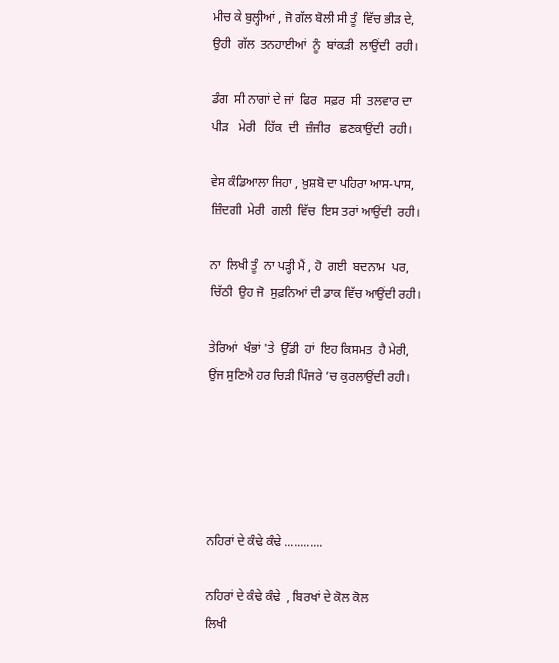ਮੀਚ ਕੇ ਬੁਲ੍ਹੀਆਂ , ਜੋ ਗੱਲ ਬੋਲੀ ਸੀ ਤੂੰ  ਵਿੱਚ ਭੀੜ ਦੇ,
ਉਹੀ  ਗੱਲ  ਤਨਹਾਈਆਂ  ਨੂੰ  ਬਾਂਕੜੀ  ਲਾਉਂਦੀ  ਰਹੀ।

ਡੰਗ  ਸੀ ਨਾਗਾਂ ਦੇ ਜਾਂ  ਫਿਰ  ਸਫ਼ਰ  ਸੀ  ਤਲਵਾਰ ਦਾ
ਪੀੜ   ਮੇਰੀ   ਹਿੱਕ  ਦੀ  ਜ਼ੰਜੀਰ   ਛਣਕਾਉਂਦੀ  ਰਹੀ।

ਵੇਸ ਕੰਡਿਆਲਾ ਜਿਹਾ , ਖ਼ੁਸ਼ਬੋ ਦਾ ਪਹਿਰਾ ਆਸ-ਪਾਸ,
ਜ਼ਿੰਦਗੀ  ਮੇਰੀ  ਗਲੀ  ਵਿੱਚ  ਇਸ ਤਰਾਂ ਆਉਂਦੀ  ਰਹੀ।

ਨਾ  ਲਿਖੀ ਤੂੰ  ਨਾ ਪੜ੍ਹੀ ਮੈਂ , ਹੋ  ਗਈ  ਬਦਨਾਮ  ਪਰ,
ਚਿੱਠੀ  ਉਹ ਜੋ  ਸੁਫ਼ਨਿਆਂ ਦੀ ਡਾਕ ਵਿੱਚ ਆਉਂਦੀ ਰਹੀ।

ਤੇਰਿਆਂ  ਖੰਭਾਂ 'ਤੇ  ਉੱਡੀ  ਹਾਂ  ਇਹ ਕਿਸਮਤ  ਹੈ ਮੇਰੀ,
ਉਂਜ ਸੁਣਿਐ ਹਰ ਚਿੜੀ ਪਿੰਜਰੇ ’ਚ ਕੁਰਲਾਉਂਦੀ ਰਹੀ।





ਨਹਿਰਾਂ ਦੇ ਕੰਢੇ ਕੰਢੇ ............

ਨਹਿਰਾਂ ਦੇ ਕੰਢੇ ਕੰਢੇ  , ਬਿਰਖਾਂ ਦੇ ਕੋਲ ਕੋਲ
ਲਿਖੀ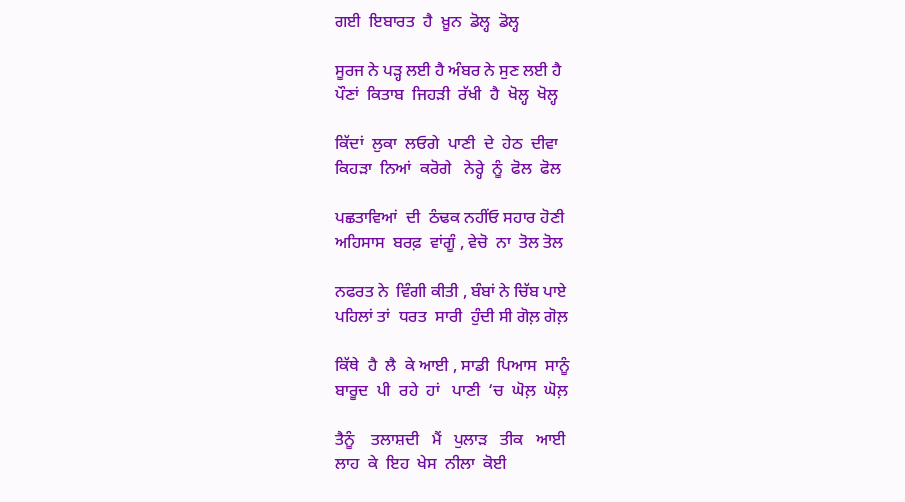ਗਈ  ਇਬਾਰਤ  ਹੈ  ਖ਼ੂਨ  ਡੋਲ੍ਹ  ਡੋਲ੍ਹ

ਸੂਰਜ ਨੇ ਪੜ੍ਹ ਲਈ ਹੈ ਅੰਬਰ ਨੇ ਸੁਣ ਲਈ ਹੈ
ਪੌਣਾਂ  ਕਿਤਾਬ  ਜਿਹੜੀ  ਰੱਖੀ  ਹੈ  ਖੋਲ੍ਹ  ਖੋਲ੍ਹ

ਕਿੱਦਾਂ  ਲੁਕਾ  ਲਓਗੇ  ਪਾਣੀ  ਦੇ  ਹੇਠ  ਦੀਵਾ
ਕਿਹੜਾ  ਨਿਆਂ  ਕਰੋਗੇ   ਨੇਰ੍ਹੇ  ਨੂੰ  ਫੋਲ  ਫੋਲ

ਪਛਤਾਵਿਆਂ  ਦੀ  ਠੰਢਕ ਨਹੀਂਓ ਸਹਾਰ ਹੋਣੀ
ਅਹਿਸਾਸ  ਬਰਫ਼  ਵਾਂਗੂੰ , ਵੇਚੋ  ਨਾ  ਤੋਲ ਤੋਲ

ਨਫਰਤ ਨੇ  ਵਿੰਗੀ ਕੀਤੀ , ਬੰਬਾਂ ਨੇ ਚਿੱਬ ਪਾਏ
ਪਹਿਲਾਂ ਤਾਂ  ਧਰਤ  ਸਾਰੀ  ਹੁੰਦੀ ਸੀ ਗੋਲ਼ ਗੋਲ਼

ਕਿੱਥੇ  ਹੈ  ਲੈ  ਕੇ ਆਈ , ਸਾਡੀ  ਪਿਆਸ  ਸਾਨੂੰ
ਬਾਰੂਦ  ਪੀ  ਰਹੇ  ਹਾਂ   ਪਾਣੀ  ‘ਚ  ਘੋਲ਼  ਘੋਲ਼

ਤੈਨੂੰ    ਤਲਾਸ਼ਦੀ   ਮੈਂ   ਪੁਲਾੜ   ਤੀਕ   ਆਈ
ਲਾਹ  ਕੇ  ਇਹ  ਖੇਸ  ਨੀਲਾ  ਕੋਈ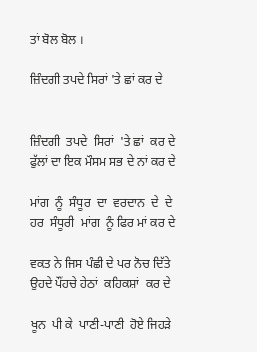ਤਾਂ ਬੋਲ ਬੋਲ ।

ਜ਼ਿੰਦਗੀ ਤਪਦੇ ਸਿਰਾਂ 'ਤੇ ਛਾਂ ਕਰ ਦੇ


ਜ਼ਿੰਦਗੀ  ਤਪਦੇ  ਸਿਰਾਂ  'ਤੇ ਛਾਂ  ਕਰ ਦੇ
ਫੁੱਲਾਂ ਦਾ ਇਕ ਮੌਸਮ ਸਭ ਦੇ ਨਾਂ ਕਰ ਦੇ

ਮਾਂਗ  ਨੂੰ  ਸੰਧੂਰ  ਦਾ  ਵਰਦਾਨ  ਦੇ  ਦੇ
ਹਰ  ਸੰਧੂਰੀ  ਮਾਂਗ  ਨੂੰ ਫਿਰ ਮਾਂ ਕਰ ਦੇ

ਵਕਤ ਨੇ ਜਿਸ ਪੰਛੀ ਦੇ ਪਰ ਨੋਚ ਦਿੱਤੇ
ਉਹਦੇ ਪੌਂਹਚੇ ਹੇਠਾਂ  ਕਹਿਕਸ਼ਾਂ  ਕਰ ਦੇ

ਖੂਨ  ਪੀ ਕੇ  ਪਾਣੀ-ਪਾਣੀ  ਹੋਏ ਜਿਹੜੇ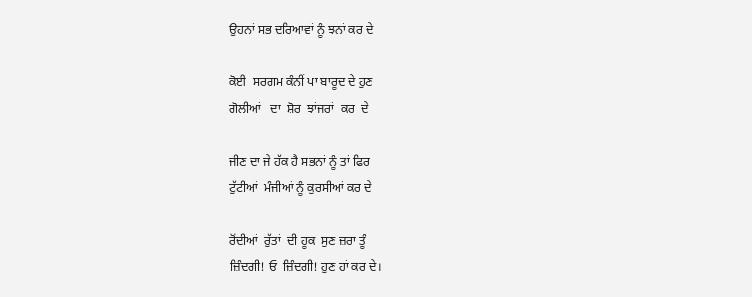ਉਹਨਾਂ ਸਭ ਦਰਿਆਵਾਂ ਨੂੰ ਝਨਾਂ ਕਰ ਦੇ

ਕੋਈ  ਸਰਗਮ ਕੰਨੀਂ ਪਾ ਬਾਰੂਦ ਦੇ ਹੁਣ
ਗੋਲੀਆਂ   ਦਾ  ਸ਼ੋਰ  ਝਾਂਜਰਾਂ  ਕਰ  ਦੇ

ਜੀਣ ਦਾ ਜੇ ਹੱਕ ਹੈ ਸਭਨਾਂ ਨੂੰ ਤਾਂ ਫਿਰ
ਟੁੱਟੀਆਂ  ਮੰਜੀਆਂ ਨੂੰ ਕੁਰਸੀਆਂ ਕਰ ਦੇ

ਰੋਂਦੀਆਂ  ਰੁੱਤਾਂ  ਦੀ ਹੂਕ  ਸੁਣ ਜ਼ਰਾ ਤੂੰ
ਜ਼ਿੰਦਗੀ! ਓ  ਜ਼ਿੰਦਗੀ! ਹੁਣ ਹਾਂ ਕਰ ਦੇ।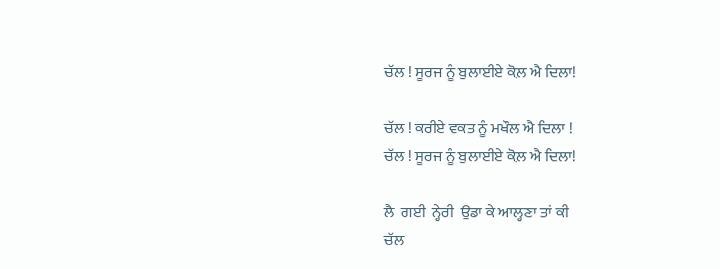ਚੱਲ ! ਸੂਰਜ ਨੂੰ ਬੁਲਾਈਏ ਕੋਲ਼ ਐ ਦਿਲਾ!

ਚੱਲ ! ਕਰੀਏ ਵਕਤ ਨੂੰ ਮਖੌਲ ਐ ਦਿਲਾ !
ਚੱਲ ! ਸੂਰਜ ਨੂੰ ਬੁਲਾਈਏ ਕੋਲ਼ ਐ ਦਿਲਾ!

ਲੈ  ਗਈ  ਨ੍ਹੇਰੀ  ਉਡਾ ਕੇ ਆਲ੍ਹਣਾ ਤਾਂ ਕੀ
ਚੱਲ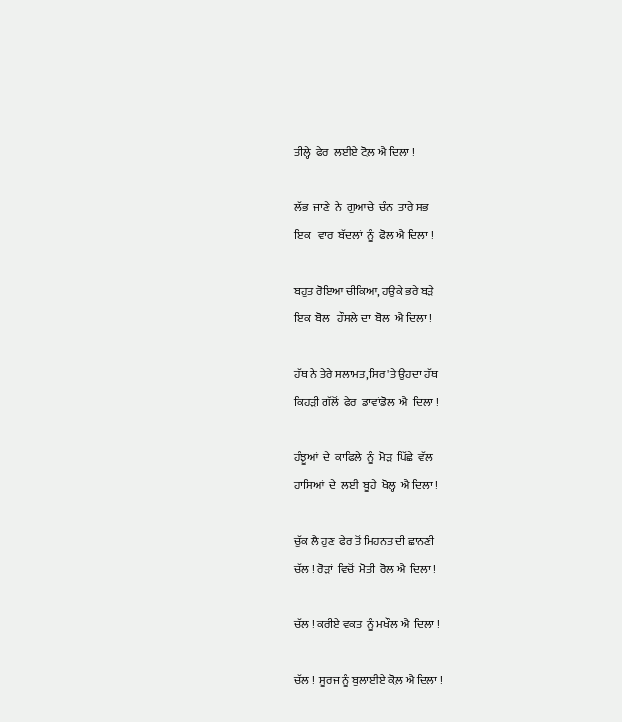ਤੀਲ੍ਹੇ  ਫੇਰ  ਲਈਏ ਟੋਲ਼ ਐ ਦਿਲਾ !

ਲੱਭ  ਜਾਣੇ  ਨੇ  ਗੁਆਚੇ  ਚੰਨ  ਤਾਰੇ ਸਭ
ਇਕ   ਵਾਰ  ਬੱਦਲਾਂ  ਨੂੰ  ਫੋਲ ਐ ਦਿਲਾ !

ਬਹੁਤ ਰੋਇਆ ਚੀਕਿਆ, ਹਉਕੇ ਭਰੇ ਬੜੇ
ਇਕ  ਬੋਲ   ਹੌਸਲੇ ਦਾ  ਬੋਲ  ਐ ਦਿਲਾ !

ਹੱਥ ਨੇ ਤੇਰੇ ਸਲਾਮਤ,ਸਿਰ'ਤੇ ਉਹਦਾ ਹੱਥ
ਕਿਹੜੀ ਗੱਲੋਂ  ਫੇਰ  ਡਾਵਾਂਡੋਲ  ਐ  ਦਿਲਾ !

ਹੰਝੂਆਂ  ਦੇ  ਕਾਫਿਲੇ  ਨੂੰ  ਮੋੜ  ਪਿੱਛੇ  ਵੱਲ
ਹਾਸਿਆਂ  ਦੇ  ਲਈ  ਬੂਹੇ  ਖੋਲ੍ਹ  ਐ ਦਿਲਾ !

ਚੁੱਕ ਲੈ ਹੁਣ  ਫੇਰ ਤੋਂ ਮਿਹਨਤ ਦੀ ਛਾਨਣੀ
ਚੱਲ ! ਰੋੜਾਂ  ਵਿਚੋਂ  ਮੋਤੀ  ਰੋਲ ਐ  ਦਿਲਾ !

ਚੱਲ ! ਕਰੀਏ ਵਕਤ  ਨੂੰ ਮਖੌਲ ਐ  ਦਿਲਾ !

ਚੱਲ !  ਸੂਰਜ ਨੂੰ ਬੁਲਾਈਏ ਕੋਲ਼ ਐ ਦਿਲਾ !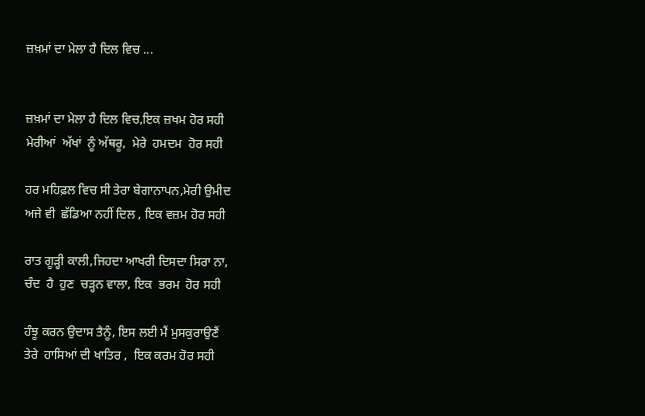ਜ਼ਖ਼ਮਾਂ ਦਾ ਮੇਲਾ ਹੈ ਦਿਲ ਵਿਚ ...


ਜ਼ਖ਼ਮਾਂ ਦਾ ਮੇਲਾ ਹੈ ਦਿਲ ਵਿਚ,ਇਕ ਜ਼ਖਮ ਹੋਰ ਸਹੀ
ਮੇਰੀਆਂ  ਅੱਖਾਂ  ਨੂੰ ਅੱਥਰੂ,  ਮੇਰੇ  ਹਮਦਮ  ਹੋਰ ਸਹੀ

ਹਰ ਮਹਿਫ਼ਲ ਵਿਚ ਸੀ ਤੇਰਾ ਬੇਗਾਨਾਪਨ,ਮੇਰੀ ਉਮੀਦ
ਅਜੇ ਵੀ  ਛੱਡਿਆ ਨਹੀਂ ਦਿਲ , ਇਕ ਵਜ਼ਮ ਹੋਰ ਸਹੀ

ਰਾਤ ਗੂੜ੍ਹੀ ਕਾਲੀ,ਜਿਹਦਾ ਆਖਰੀ ਦਿਸਦਾ ਸਿਰਾ ਨਾ,
ਚੰਦ  ਹੈ  ਹੁਣ  ਚੜ੍ਹਨ ਵਾਲਾ, ਇਕ  ਭਰਮ  ਹੋਰ ਸਹੀ

ਹੰਝੂ ਕਰਨ ਉਦਾਸ ਤੈਨੂੰ, ਇਸ ਲਈ ਮੈਂ ਮੁਸਕੁਰਾਉਣੈਂ
ਤੇਰੇ  ਹਾਸਿਆਂ ਦੀ ਖਾਤਿਰ ,  ਇਕ ਕਰਮ ਹੋਰ ਸਹੀ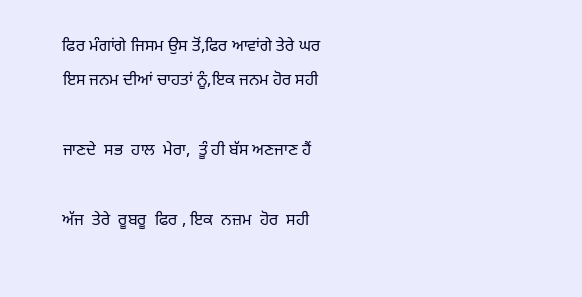ਫਿਰ ਮੰਗਾਂਗੇ ਜਿਸਮ ਉਸ ਤੋਂ,ਫਿਰ ਆਵਾਂਗੇ ਤੇਰੇ ਘਰ
ਇਸ ਜਨਮ ਦੀਆਂ ਚਾਹਤਾਂ ਨੂੰ,ਇਕ ਜਨਮ ਹੋਰ ਸਹੀ

ਜਾਣਦੇ  ਸਭ  ਹਾਲ  ਮੇਰਾ,  ਤੂੰ ਹੀ ਬੱਸ ਅਣਜਾਣ ਹੈਂ

ਅੱਜ  ਤੇਰੇ  ਰੂਬਰੂ  ਫਿਰ , ਇਕ  ਨਜ਼ਮ  ਹੋਰ  ਸਹੀ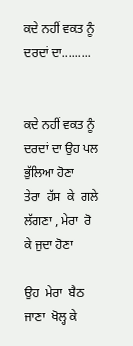ਕਦੇ ਨਹੀਂ ਵਕਤ ਨੂੰ ਦਰਦਾਂ ਦਾ.........


ਕਦੇ ਨਹੀਂ ਵਕਤ ਨੂੰ ਦਰਦਾਂ ਦਾ ਉਹ ਪਲ ਭੁੱਲਿਆ ਹੋਣਾ
ਤੇਰਾ  ਹੱਸ  ਕੇ  ਗਲੇ  ਲੱਗਣਾ , ਮੇਰਾ  ਰੋ  ਕੇ ਜੁਦਾ ਹੋਣਾ

ਉਹ  ਮੇਰਾ  ਬੈਠ  ਜਾਣਾ  ਖੋਲ੍ਹ ਕੇ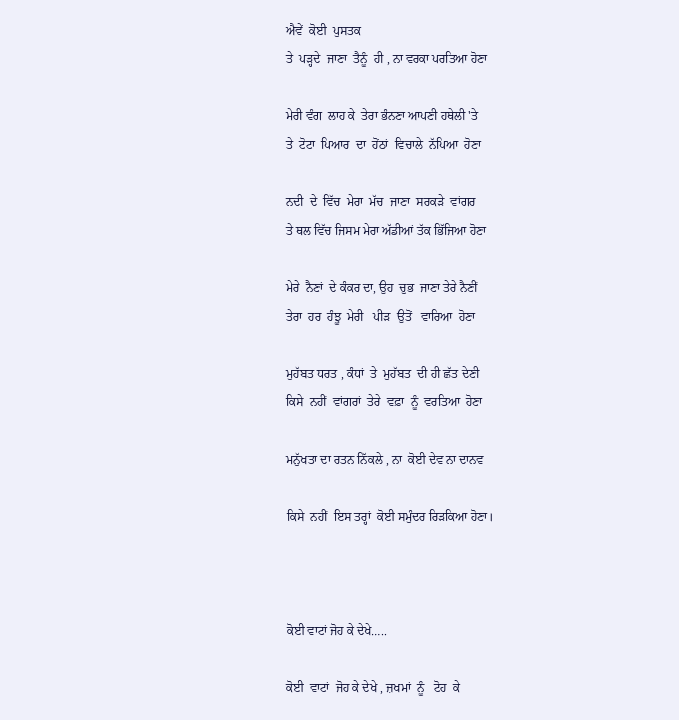ਐਵੇਂ  ਕੋਈ  ਪੁਸਤਕ
ਤੇ  ਪੜ੍ਹਦੇ  ਜਾਣਾ  ਤੈਨੂੰ  ਹੀ , ਨਾ ਵਰਕਾ ਪਰਤਿਆ ਹੋਣਾ

ਮੇਰੀ ਵੰਗ  ਲਾਹ ਕੇ  ਤੇਰਾ ਭੰਨਣਾ ਆਪਣੀ ਹਥੇਲੀ 'ਤੇ
ਤੇ  ਟੋਟਾ  ਪਿਆਰ  ਦਾ  ਹੋਂਠਾਂ  ਵਿਚਾਲੇ  ਨੱਪਿਆ  ਹੋਣਾ

ਨਦੀ  ਦੇ  ਵਿੱਚ  ਮੇਰਾ  ਮੱਚ  ਜਾਣਾ  ਸਰਕੜੇ  ਵਾਂਗਰ
ਤੇ ਥਲ ਵਿੱਚ ਜਿਸਮ ਮੇਰਾ ਅੱਡੀਆਂ ਤੱਕ ਭਿੱਜਿਆ ਹੋਣਾ

ਮੇਰੇ  ਨੈਣਾਂ  ਦੇ ਕੰਕਰ ਦਾ, ਉਹ  ਚੁਭ  ਜਾਣਾ ਤੇਰੇ ਨੈਣੀਂ
ਤੇਰਾ  ਹਰ  ਹੰਝੂ  ਮੇਰੀ   ਪੀੜ  ਉਤੋਂ   ਵਾਰਿਆ  ਹੋਣਾ

ਮੁਹੱਬਤ ਧਰਤ , ਕੰਧਾਂ  ਤੇ  ਮੁਹੱਬਤ  ਦੀ ਹੀ ਛੱਤ ਦੇਣੀ
ਕਿਸੇ  ਨਹੀਂ  ਵਾਂਗਰਾਂ  ਤੇਰੇ  ਵਫ਼ਾ  ਨੂੰ  ਵਰਤਿਆ  ਹੋਣਾ

ਮਨੁੱਖਤਾ ਦਾ ਰਤਨ ਨਿੱਕਲੇ , ਨਾ  ਕੋਈ ਦੇਵ ਨਾ ਦਾਨਵ

ਕਿਸੇ  ਨਹੀਂ  ਇਸ ਤਰ੍ਹਾਂ  ਕੋਈ ਸਮੁੰਦਰ ਰਿੜਕਿਆ ਹੋਣਾ।



ਕੋਈ ਵਾਟਾਂ ਜੋਹ ਕੇ ਦੇਖੇ…..

ਕੋਈ  ਵਾਟਾਂ  ਜੋਹ ਕੇ ਦੇਖੇ , ਜ਼ਖਮਾਂ  ਨੂੰ   ਟੋਹ  ਕੇ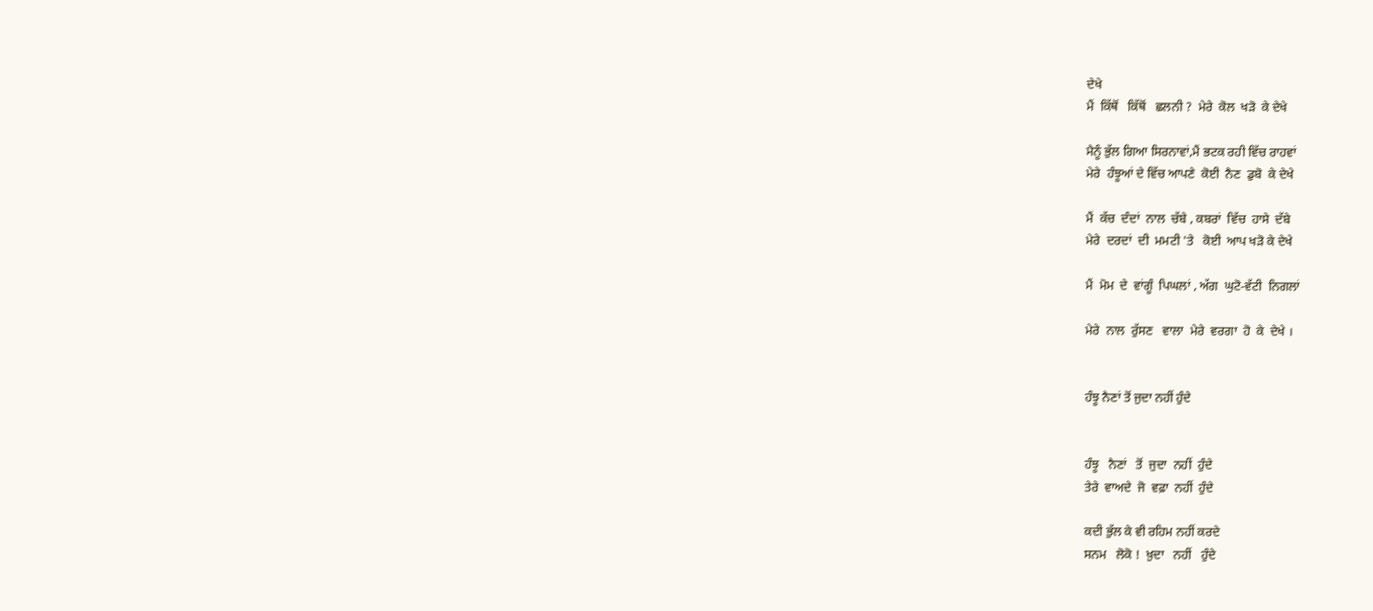ਦੇਖੇ
ਮੈਂ  ਕਿੱਥੋਂ   ਕਿੱਥੋਂ   ਛਲਨੀ ?  ਮੇਰੇ  ਕੋਲ  ਖੜੋ  ਕੇ ਦੇਖੇ

ਮੈਨੂੰ ਭੁੱਲ ਗਿਆ ਸਿਰਨਾਵਾਂ,ਮੈਂ ਭਟਕ ਰਹੀ ਵਿੱਚ ਰਾਹਵਾਂ
ਮੇਰੇ  ਹੰਝੂਆਂ ਦੇ ਵਿੱਚ ਆਪਣੇ  ਕੋਈ  ਨੈਣ  ਡੁਬੋ  ਕੇ ਦੇਖੇ

ਮੈਂ  ਕੱਚ  ਦੰਦਾਂ  ਨਾਲ  ਚੱਬੇ , ਕਬਰਾਂ  ਵਿੱਚ  ਹਾਸੇ  ਦੱਬੇ
ਮੇਰੇ  ਦਰਦਾਂ  ਦੀ  ਮਮਟੀ 'ਤੇ   ਕੋਈ  ਆਪ ਖੜੋ ਕੇ ਦੇਖੇ

ਮੈਂ  ਮੋਮ  ਦੇ  ਵਾਂਗੂੰ  ਪਿਘਲਾਂ , ਅੱਗ  ਘੁਟੋ-ਵੱਟੀ  ਨਿਗਲਾਂ

ਮੇਰੇ  ਨਾਲ  ਰੁੱਸਣ   ਵਾਲਾ  ਮੇਰੇ  ਵਰਗਾ  ਹੋ  ਕੇ  ਦੇਖੇ ।


ਹੰਝੂ ਨੈਣਾਂ ਤੋਂ ਜੁਦਾ ਨਹੀਂ ਹੁੰਦੇ


ਹੰਝੂ   ਨੈਣਾਂ   ਤੋਂ  ਜੁਦਾ  ਨਹੀਂ  ਹੁੰਦੇ
ਤੇਰੇ  ਵਾਅਦੇ  ਜੋ  ਵਫ਼ਾ  ਨਹੀਂ  ਹੁੰਦੇ

ਕਦੀ ਭੁੱਲ ਕੇ ਵੀ ਰਹਿਮ ਨਹੀਂ ਕਰਦੇ
ਸਨਮ   ਲੋਕੋ !  ਖ਼ੁਦਾ   ਨਹੀਂ   ਹੁੰਦੇ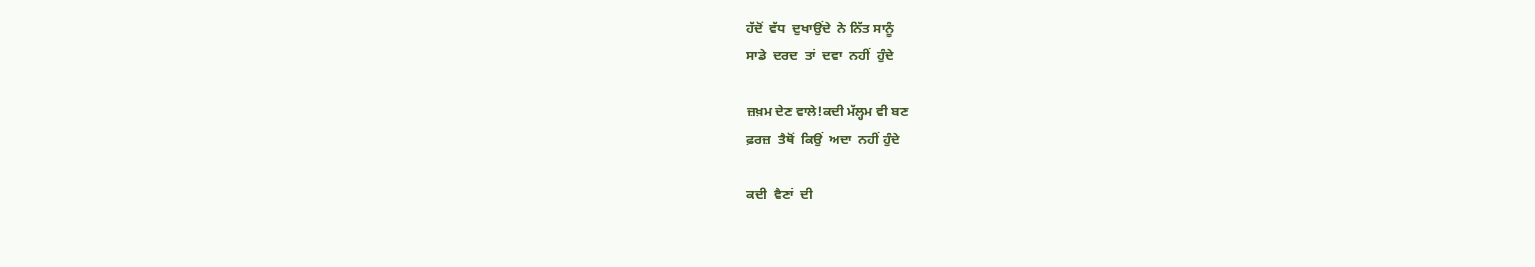ਹੱਦੋਂ  ਵੱਧ  ਦੁਖਾਉਂਦੇ  ਨੇ ਨਿੱਤ ਸਾਨੂੰ
ਸਾਡੇ  ਦਰਦ  ਤਾਂ  ਦਵਾ  ਨਹੀਂ  ਹੁੰਦੇ

ਜ਼ਖ਼ਮ ਦੇਣ ਵਾਲੇ!ਕਦੀ ਮੱਲ੍ਹਮ ਵੀ ਬਣ
ਫ਼ਰਜ਼  ਤੈਥੋਂ  ਕਿਉਂ  ਅਦਾ  ਨਹੀਂ ਹੁੰਦੇ

ਕਦੀ  ਵੈਣਾਂ  ਦੀ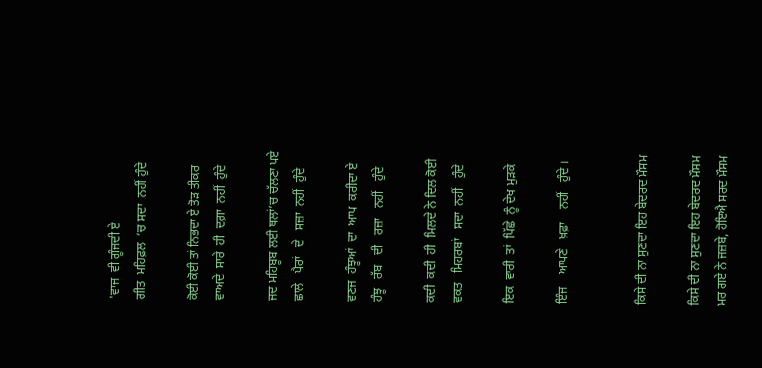'ਵਾਜ  ਵੀ ਗੂੰਜਦੀ ਏ
ਗੀਤ  ਮਹਿਫ਼ਲ  ‘ਚ ਸਦਾ  ਨਹੀਂ ਹੁੰਦੇ

ਕੋਈ ਕੋਈ ਤਾਂ ਨਿਭਦਾ ਏ ਤੋੜ ਤੀਕਰ
ਵਾਅਦੇ  ਸਾਰੇ  ਹੀ  ਦਗ਼ਾ  ਨਹੀਂ  ਹੁੰਦੇ

ਜਦ ਮਹਿਬੂਬ ਲਈ ਥਲਾਂ’ਚ ਚੱਲਣਾ ਪਏ
ਛਾਲੇ   ਪੈਰਾਂ   ਦੇ   ਸਜ਼ਾ  ਨਹੀਂ  ਹੁੰਦੇ

ਵਣਜ  ਹੰਝੂਆਂ  ਦਾ  ਆਪ  ਕਰੀਦਾ ਏ
ਹੰਝੂ   ਰੱਬ   ਦੀ   ਰਜ਼ਾ   ਨਹੀਂ   ਹੁੰਦੇ

ਕਦੀ  ਕਦੀ  ਹੀ  ਮਿਲਦੇ ਨੇ ਦਿਲ ਕੋਈ
ਵਕਤ   ਮਿਹਰਬਾਂ   ਸਦਾ  ਨਹੀਂ   ਹੁੰਦੇ

ਇਕ  ਵਾਰੀ  ਤਾਂ  ਪਿੱਛੇ  ਨੂੰ ਦੇਖ ਮੁੜਕੇ

ਇੰਜ    ਆਪਣੇ   ਖ਼ਫ਼ਾ    ਨਹੀਂ   ਹੁੰਦੇ ।


ਕਿਸੇ ਦੀ ਨਾ ਸੁਣਦਾ ਇਹ ਬੇਦਰਦ ਮੌਸਮ

ਕਿਸੇ ਦੀ ਨਾ ਸੁਣਦਾ ਇਹ ਬੇਦਰਦ ਮੌਸਮ
ਮਰ ਗਏ ਨੇ ਜਜ਼ਬੇ, ਹੋਇਐ ਸਰਦ ਮੌਸਮ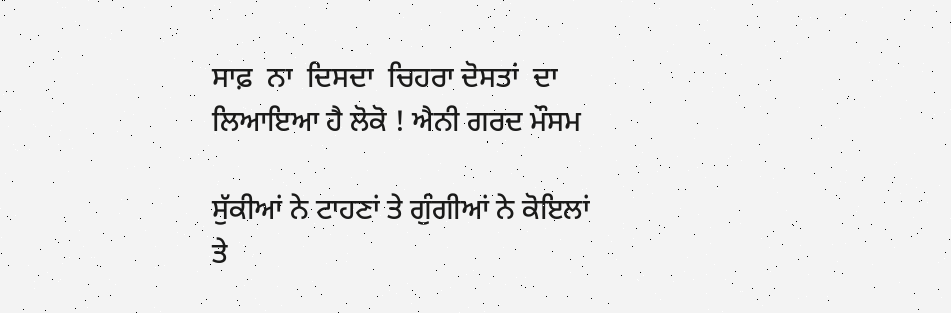ਸਾਫ਼  ਨਾ  ਦਿਸਦਾ  ਚਿਹਰਾ ਦੋਸਤਾਂ  ਦਾ
ਲਿਆਇਆ ਹੈ ਲੋਕੋ ! ਐਨੀ ਗਰਦ ਮੌਸਮ

ਸੁੱਕੀਆਂ ਨੇ ਟਾਹਣਾਂ ਤੇ ਗੁੰਗੀਆਂ ਨੇ ਕੋਇਲਾਂ
ਤੇ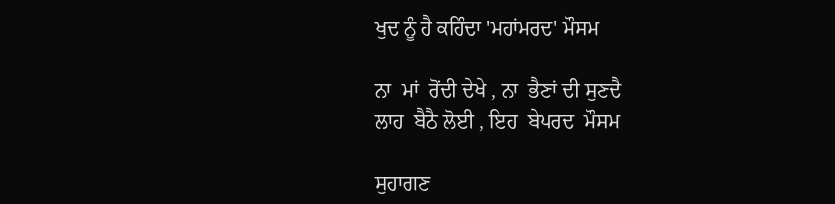ਖੁਦ ਨੂੰ ਹੈ ਕਹਿੰਦਾ 'ਮਹਾਂਮਰਦ' ਮੌਸਮ

ਨਾ  ਮਾਂ  ਰੋਂਦੀ ਦੇਖੇ , ਨਾ  ਭੈਣਾਂ ਦੀ ਸੁਣਦੈ
ਲਾਹ  ਬੈਠੈ ਲੋਈ , ਇਹ  ਬੇਪਰਦ  ਮੌਸਮ

ਸੁਹਾਗਣ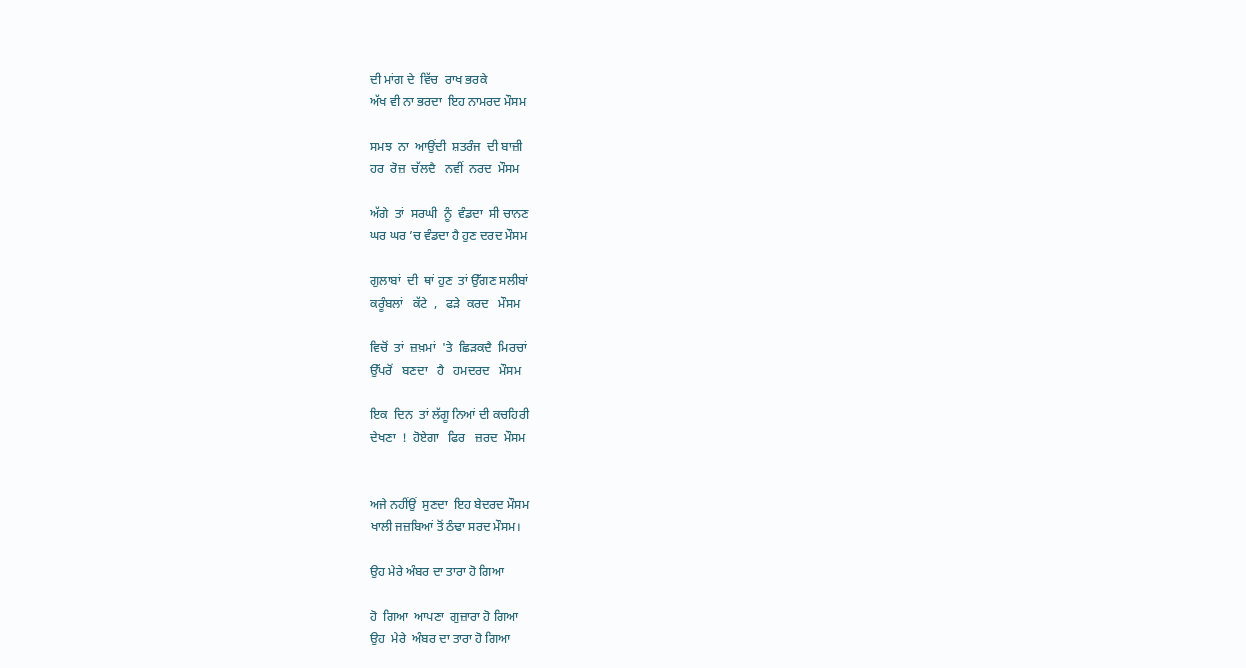ਦੀ ਮਾਂਗ ਦੇ  ਵਿੱਚ  ਰਾਖ ਭਰਕੇ
ਅੱਖ ਵੀ ਨਾ ਭਰਦਾ  ਇਹ ਨਾਮਰਦ ਮੌਸਮ

ਸਮਝ  ਨਾ  ਆਉਂਦੀ  ਸ਼ਤਰੰਜ  ਦੀ ਬਾਜ਼ੀ
ਹਰ  ਰੋਜ਼  ਚੱਲਦੈ   ਨਵੀਂ  ਨਰਦ  ਮੌਸਮ

ਅੱਗੇ  ਤਾਂ  ਸਰਘੀ  ਨੂੰ  ਵੰਡਦਾ  ਸੀ ਚਾਨਣ
ਘਰ ਘਰ ’ਚ ਵੰਡਦਾ ਹੈ ਹੁਣ ਦਰਦ ਮੌਸਮ

ਗੁਲਾਬਾਂ  ਦੀ  ਥਾਂ ਹੁਣ  ਤਾਂ ਉੱਗਣ ਸਲੀਬਾਂ
ਕਰੂੰਬਲਾਂ   ਕੱਟੇ  ,   ਫੜੇ  ਕਰਦ   ਮੌਸਮ

ਵਿਚੋਂ  ਤਾਂ  ਜ਼ਖ਼ਮਾਂ  'ਤੇ  ਛਿੜਕਦੈ  ਮਿਰਚਾਂ
ਉੱਪਰੋਂ   ਬਣਦਾ   ਹੈ   ਹਮਦਰਦ   ਮੌਸਮ

ਇਕ  ਦਿਨ  ਤਾਂ ਲੱਗੂ ਨਿਆਂ ਦੀ ਕਚਹਿਰੀ
ਦੇਖਣਾ  !  ਹੋਏਗਾ   ਫਿਰ   ਜ਼ਰਦ  ਮੌਸਮ


ਅਜੇ ਨਹੀਂਉਂ  ਸੁਣਦਾ  ਇਹ ਬੇਦਰਦ ਮੌਸਮ
ਖਾਲੀ ਜਜ਼ਬਿਆਂ ਤੋਂ ਠੰਢਾ ਸਰਦ ਮੌਸਮ।

ਉਹ ਮੇਰੇ ਅੰਬਰ ਦਾ ਤਾਰਾ ਹੋ ਗਿਆ

ਹੋ  ਗਿਆ  ਆਪਣਾ  ਗੁਜ਼ਾਰਾ ਹੋ ਗਿਆ
ਉਹ  ਮੇਰੇ  ਅੰਬਰ ਦਾ ਤਾਰਾ ਹੋ ਗਿਆ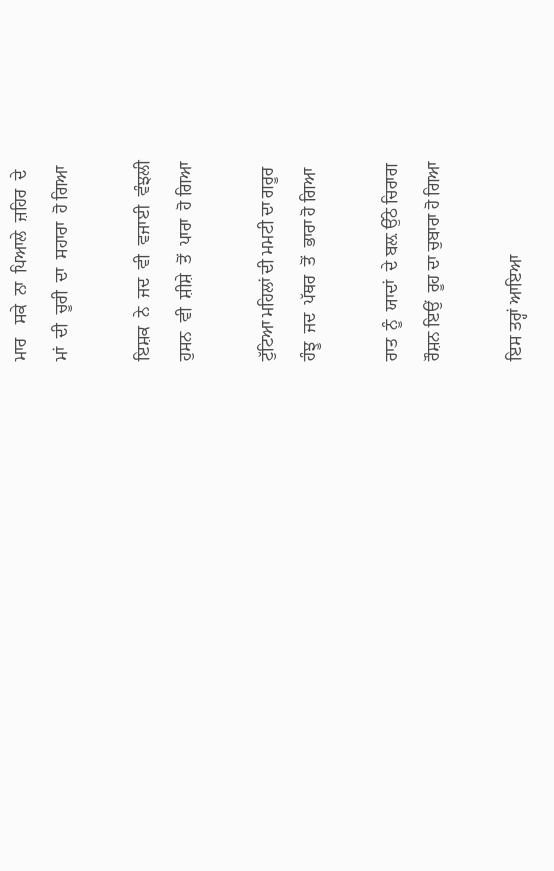ਮਾਰ   ਸਕੇ  ਨਾ  ਪਿਆਲੇ  ਜ਼ਹਿਰ  ਦੇ
ਮਾਂ  ਦੀ  ਚੂਰੀ  ਦਾ  ਸਹਾਰਾ  ਹੋ ਗਿਆ

ਇਸ਼ਕ  ਨੇ  ਜਦ  ਵੀ  ਵਜਾਈ  ਵੰਝਲੀ
ਹੁਸਨ  ਵੀ  ਸ਼ੀਸ਼ੇ  ਤੋਂ  ਪਾਰਾ  ਹੋ ਗਿਆ

ਟੁੱਟਿਆ ਮਹਿਲਾਂ ਦੀ ਮਮਟੀ ਦਾ ਗਰੂਰ
ਹੰਝੂ  ਜਦ  ਪੱਥਰ  ਤੋਂ  ਭਾਰਾ ਹੋ ਗਿਆ

ਰਾਤ  ਨੂੰ  ਯਾਦਾਂ  ਦੇ ਬਲ਼ ਉੱਠੇ ਚਿਰਾਗ
ਰੌਸ਼ਨ ਇਉਂ  ਰੂਹ ਦਾ ਚੁਬਾਰਾ ਹੋ ਗਿਆ

ਇਸ ਤਰ੍ਹਾਂ ਆਇਆ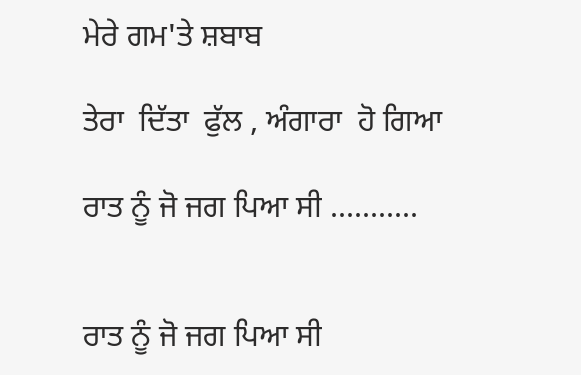ਮੇਰੇ ਗਮ'ਤੇ ਸ਼ਬਾਬ

ਤੇਰਾ  ਦਿੱਤਾ  ਫੁੱਲ , ਅੰਗਾਰਾ  ਹੋ ਗਿਆ

ਰਾਤ ਨੂੰ ਜੋ ਜਗ ਪਿਆ ਸੀ ...........


ਰਾਤ ਨੂੰ ਜੋ ਜਗ ਪਿਆ ਸੀ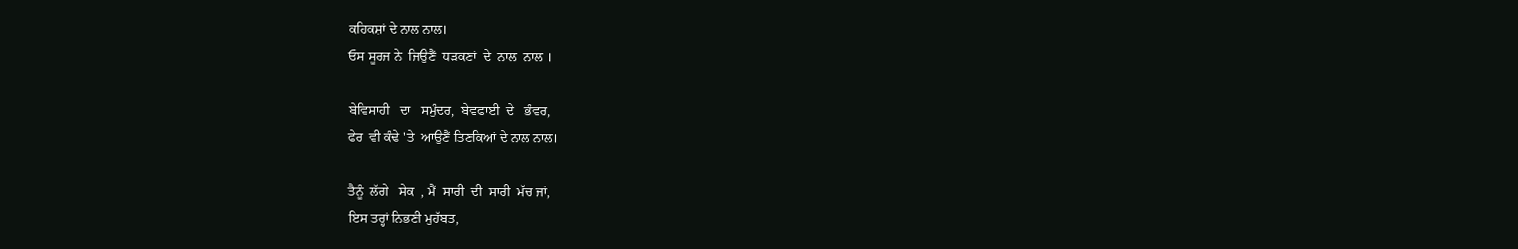ਕਹਿਕਸ਼ਾਂ ਦੇ ਨਾਲ ਨਾਲ।
ਓਸ ਸੂਰਜ ਨੇ  ਜਿਉਣੈਂ  ਧੜਕਣਾਂ  ਦੇ  ਨਾਲ  ਨਾਲ ।

ਬੇਵਿਸਾਹੀ   ਦਾ   ਸਮੁੰਦਰ,  ਬੇਵਫਾਈ  ਦੇ   ਭੰਵਰ,
ਫੇਰ  ਵੀ ਕੰਢੇ 'ਤੇ  ਆਉਣੈਂ ਤਿਣਕਿਆਂ ਦੇ ਨਾਲ ਨਾਲ।

ਤੈਨੂੰ  ਲੱਗੇ   ਸੇਕ  , ਮੈਂ  ਸਾਰੀ  ਦੀ  ਸਾਰੀ  ਮੱਚ ਜਾਂ,
ਇਸ ਤਰ੍ਹਾਂ ਨਿਭਣੀ ਮੁਹੱਬਤ,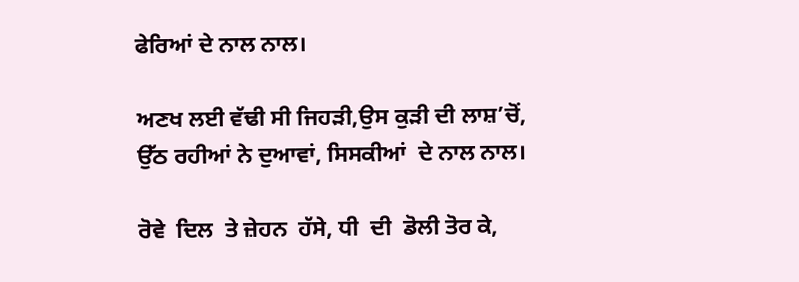ਫੇਰਿਆਂ ਦੇ ਨਾਲ ਨਾਲ।

ਅਣਖ ਲਈ ਵੱਢੀ ਸੀ ਜਿਹੜੀ,ਉਸ ਕੁੜੀ ਦੀ ਲਾਸ਼’ਚੋਂ,
ਉੱਠ ਰਹੀਆਂ ਨੇ ਦੁਆਵਾਂ, ਸਿਸਕੀਆਂ  ਦੇ ਨਾਲ ਨਾਲ।

ਰੋਵੇ  ਦਿਲ  ਤੇ ਜ਼ੇਹਨ  ਹੱਸੇ, ਧੀ  ਦੀ  ਡੋਲੀ ਤੋਰ ਕੇ,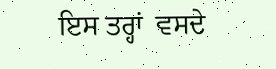ਇਸ ਤਰ੍ਹਾਂ  ਵਸਦੇ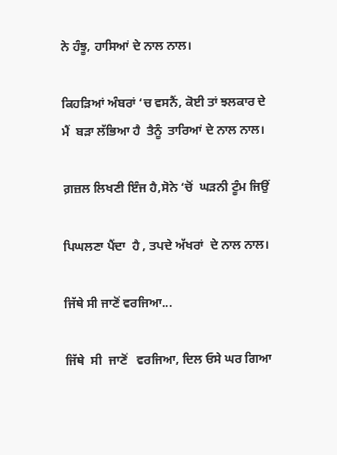ਨੇ ਹੰਝੂ, ਹਾਸਿਆਂ ਦੇ ਨਾਲ ਨਾਲ।

ਕਿਹੜਿਆਂ ਅੰਬਰਾਂ ‘ਚ ਵਸਨੈਂ, ਕੋਈ ਤਾਂ ਝਲਕਾਰ ਦੇ
ਮੈਂ  ਬੜਾ ਲੱਭਿਆ ਹੈ  ਤੈਨੂੰ  ਤਾਰਿਆਂ ਦੇ ਨਾਲ ਨਾਲ।

ਗ਼ਜ਼ਲ ਲਿਖਣੀ ਇੰਜ ਹੈ,ਸੋਨੇ ‘ਚੋਂ  ਘੜਨੀ ਟੂੰਮ ਜਿਉਂ

ਪਿਘਲਣਾ ਪੈਂਦਾ  ਹੈ , ਤਪਦੇ ਅੱਖਰਾਂ  ਦੇ ਨਾਲ ਨਾਲ।

ਜਿੱਥੇ ਸੀ ਜਾਣੋਂ ਵਰਜਿਆ...

ਜਿੱਥੇ  ਸੀ  ਜਾਣੋਂ   ਵਰਜਿਆ, ਦਿਲ ਓਸੇ ਘਰ ਗਿਆ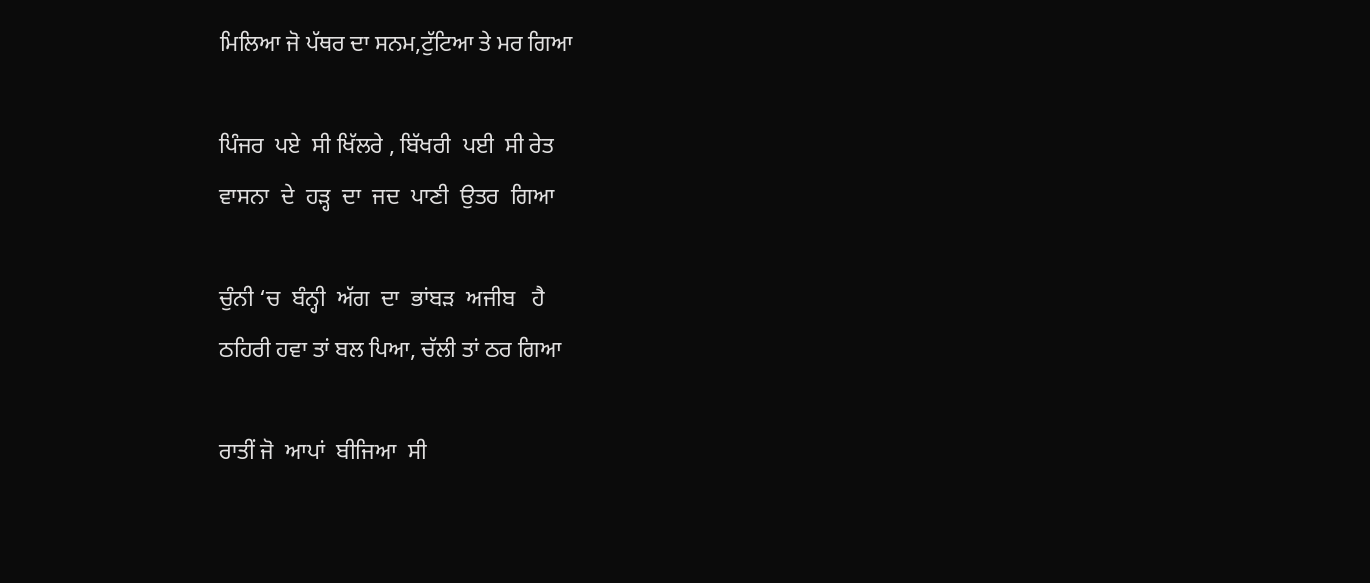ਮਿਲਿਆ ਜੋ ਪੱਥਰ ਦਾ ਸਨਮ,ਟੁੱਟਿਆ ਤੇ ਮਰ ਗਿਆ

ਪਿੰਜਰ  ਪਏ  ਸੀ ਖਿੱਲਰੇ , ਬਿੱਖਰੀ  ਪਈ  ਸੀ ਰੇਤ
ਵਾਸਨਾ  ਦੇ  ਹੜ੍ਹ  ਦਾ  ਜਦ  ਪਾਣੀ  ਉਤਰ  ਗਿਆ

ਚੁੰਨੀ ‘ਚ  ਬੰਨ੍ਹੀ  ਅੱਗ  ਦਾ  ਭਾਂਬੜ  ਅਜੀਬ   ਹੈ
ਠਹਿਰੀ ਹਵਾ ਤਾਂ ਬਲ ਪਿਆ, ਚੱਲੀ ਤਾਂ ਠਰ ਗਿਆ

ਰਾਤੀਂ ਜੋ  ਆਪਾਂ  ਬੀਜਿਆ  ਸੀ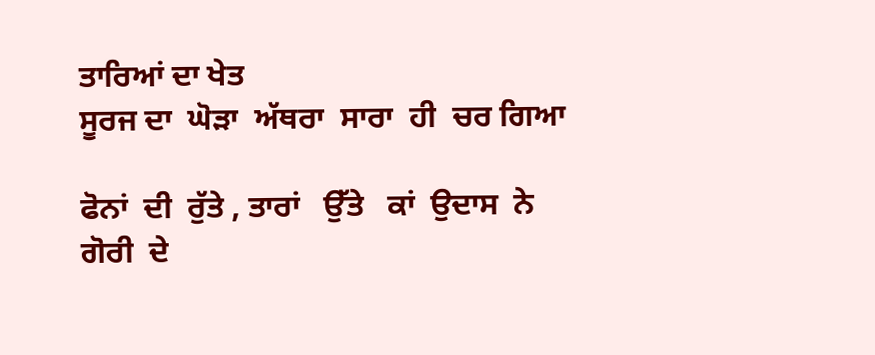ਤਾਰਿਆਂ ਦਾ ਖੇਤ
ਸੂਰਜ ਦਾ  ਘੋੜਾ  ਅੱਥਰਾ  ਸਾਰਾ  ਹੀ  ਚਰ ਗਿਆ

ਫੋਨਾਂ  ਦੀ  ਰੁੱਤੇ , ਤਾਰਾਂ   ਉੱਤੇ   ਕਾਂ  ਉਦਾਸ  ਨੇ
ਗੋਰੀ  ਦੇ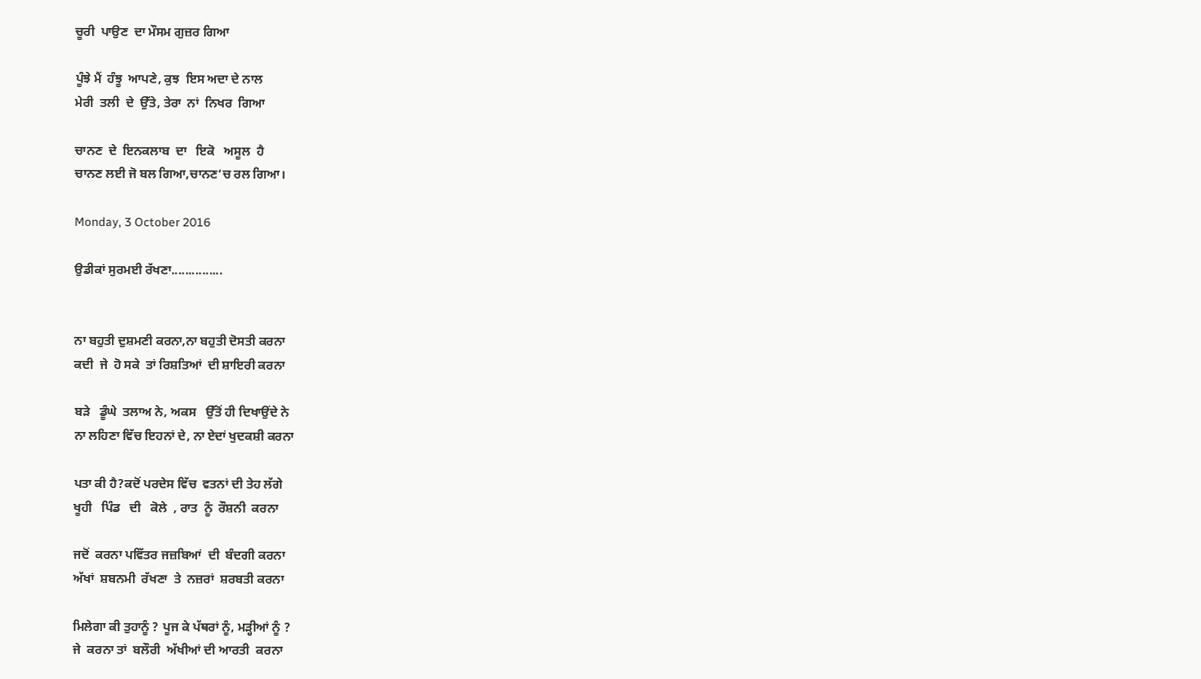ਚੂਰੀ  ਪਾਉਣ  ਦਾ ਮੌਸਮ ਗੁਜ਼ਰ ਗਿਆ

ਪੂੰਝੇ ਮੈਂ  ਹੰਝੂ  ਆਪਣੇ, ਕੁਝ  ਇਸ ਅਦਾ ਦੇ ਨਾਲ
ਮੇਰੀ  ਤਲੀ  ਦੇ  ਉੱਤੇ, ਤੇਰਾ  ਨਾਂ  ਨਿਖਰ  ਗਿਆ

ਚਾਨਣ  ਦੇ  ਇਨਕਲਾਬ  ਦਾ   ਇਕੋ   ਅਸੂਲ  ਹੈ
ਚਾਨਣ ਲਈ ਜੋ ਬਲ ਗਿਆ,ਚਾਨਣ‘ਚ ਰਲ ਗਿਆ।

Monday, 3 October 2016

ਉਡੀਕਾਂ ਸੁਰਮਈ ਰੱਖਣਾ...............


ਨਾ ਬਹੁਤੀ ਦੁਸ਼ਮਣੀ ਕਰਨਾ,ਨਾ ਬਹੁਤੀ ਦੋਸਤੀ ਕਰਨਾ
ਕਦੀ  ਜੇ  ਹੋ ਸਕੇ  ਤਾਂ ਰਿਸ਼ਤਿਆਂ  ਦੀ ਸ਼ਾਇਰੀ ਕਰਨਾ

ਬੜੇ   ਡੂੰਘੇ  ਤਲਾਅ ਨੇ, ਅਕਸ   ਉੱਤੋਂ ਹੀ ਦਿਖਾਉਂਦੇ ਨੇ
ਨਾ ਲਹਿਣਾ ਵਿੱਚ ਇਹਨਾਂ ਦੇ, ਨਾ ਏਦਾਂ ਖੁਦਕਸ਼ੀ ਕਰਨਾ

ਪਤਾ ਕੀ ਹੈ?ਕਦੋਂ ਪਰਦੇਸ ਵਿੱਚ  ਵਤਨਾਂ ਦੀ ਤੇਹ ਲੱਗੇ
ਖੂਹੀ   ਪਿੰਡ   ਦੀ   ਕੋਲੇ  , ਰਾਤ  ਨੂੰ  ਰੌਸ਼ਨੀ  ਕਰਨਾ

ਜਦੋਂ  ਕਰਨਾ ਪਵਿੱਤਰ ਜਜ਼ਬਿਆਂ  ਦੀ  ਬੰਦਗੀ ਕਰਨਾ
ਅੱਖਾਂ  ਸ਼ਬਨਮੀ  ਰੱਖਣਾ  ਤੇ  ਨਜ਼ਰਾਂ  ਸ਼ਰਬਤੀ ਕਰਨਾ

ਮਿਲੇਗਾ ਕੀ ਤੁਹਾਨੂੰ ? ਪੂਜ ਕੇ ਪੱਥਰਾਂ ਨੂੰ, ਮੜ੍ਹੀਆਂ ਨੂੰ ?
ਜੇ  ਕਰਨਾ ਤਾਂ  ਬਲੌਰੀ  ਅੱਖੀਆਂ ਦੀ ਆਰਤੀ  ਕਰਨਾ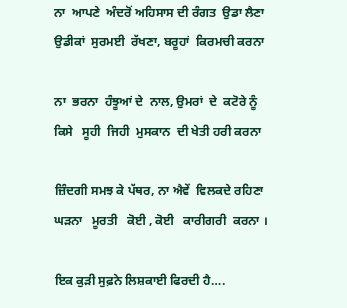ਨਾ  ਆਪਣੇ  ਅੰਦਰੋਂ ਅਹਿਸਾਸ ਦੀ ਰੰਗਤ  ਉਡਾ ਲੈਣਾ
ਉਡੀਕਾਂ  ਸੁਰਮਈ  ਰੱਖਣਾ, ਬਰੂਹਾਂ  ਕਿਰਮਚੀ ਕਰਨਾ

ਨਾ  ਭਰਨਾ  ਹੰਝੂਆਂ ਦੇ  ਨਾਲ, ਉਮਰਾਂ  ਦੇ  ਕਟੋਰੇ ਨੂੰ
ਕਿਸੇ   ਸੂਹੀ  ਜਿਹੀ  ਮੁਸਕਾਨ  ਦੀ ਖੇਤੀ ਹਰੀ ਕਰਨਾ

ਜ਼ਿੰਦਗੀ ਸਮਝ ਕੇ ਪੱਥਰ, ਨਾ ਐਵੇਂ  ਵਿਲਕਦੇ ਰਹਿਣਾ
ਘੜਨਾ   ਮੂਰਤੀ   ਕੋਈ , ਕੋਈ   ਕਾਰੀਗਰੀ  ਕਰਨਾ ।

ਇਕ ਕੁੜੀ ਸੁਫ਼ਨੇ ਲਿਸ਼ਕਾਈ ਫਿਰਦੀ ਹੈ….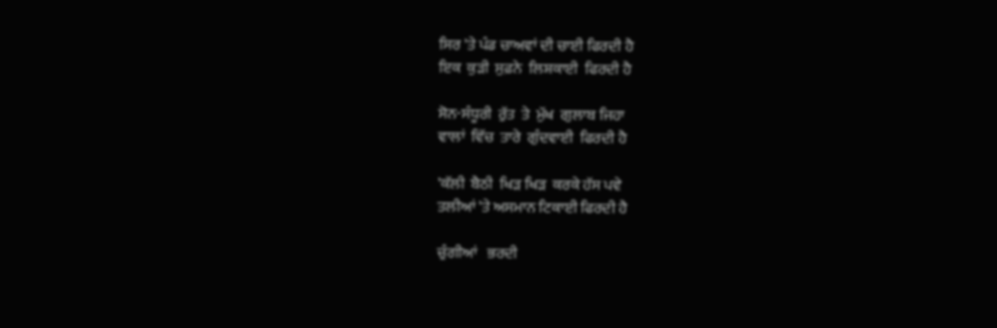ਸਿਰ 'ਤੇ ਪੰਡ ਚਾਅਵਾਂ ਦੀ ਚਾਈ ਫਿਰਦੀ ਹੈ
ਇਕ  ਕੁੜੀ  ਸੁਫ਼ਨੇ  ਲਿਸ਼ਕਾਈ  ਫਿਰਦੀ ਹੈ

ਸੋਨ-ਸੰਧੂਰੀ  ਰੁੱਤ  ਤੇ  ਮੁੱਖ  ਗੁਲਾਬ ਜਿਹਾ
ਵਾਲਾਂ  ਵਿੱਚ  ਤਾਰੇ  ਗੁੰਦਵਾਈ  ਫਿਰਦੀ ਹੈ

'ਕੱਲੀ  ਬੈਠੀ  ਖਿੜ ਖਿੜ  ਕਰਕੇ ਹੱਸ ਪਵੇ
ਤਲੀਆਂ 'ਤੇ ਅਸਮਾਨ ਟਿਕਾਈ ਫਿਰਦੀ ਹੈ

ਚੁੰਗੀਆਂ   ਭਰਦੀ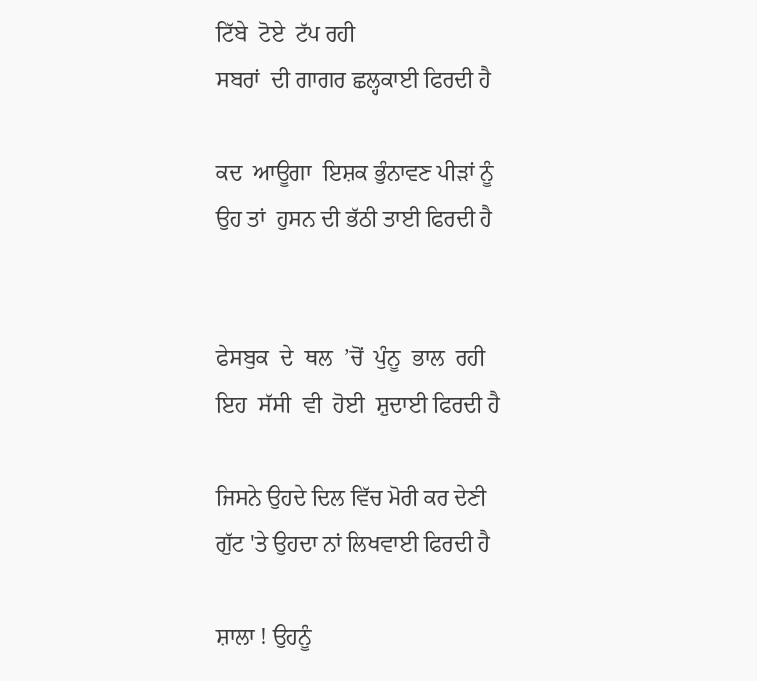ਟਿੱਬੇ  ਟੋਏ  ਟੱਪ ਰਹੀ
ਸਬਰਾਂ  ਦੀ ਗਾਗਰ ਛਲ੍ਹਕਾਈ ਫਿਰਦੀ ਹੈ

ਕਦ  ਆਊਗਾ  ਇਸ਼ਕ ਭੁੰਨਾਵਣ ਪੀੜਾਂ ਨੂੰ
ਉਹ ਤਾਂ  ਹੁਸਨ ਦੀ ਭੱਠੀ ਤਾਈ ਫਿਰਦੀ ਹੈ


ਫੇਸਬੁਕ  ਦੇ  ਥਲ  ’ਚੋਂ  ਪੁੰਨੂ  ਭਾਲ  ਰਹੀ
ਇਹ  ਸੱਸੀ  ਵੀ  ਹੋਈ  ਸ਼ੁਦਾਈ ਫਿਰਦੀ ਹੈ

ਜਿਸਨੇ ਉਹਦੇ ਦਿਲ ਵਿੱਚ ਮੋਰੀ ਕਰ ਦੇਣੀ
ਗੁੱਟ 'ਤੇ ਉਹਦਾ ਨਾਂ ਲਿਖਵਾਈ ਫਿਰਦੀ ਹੈ

ਸ਼ਾਲਾ ! ਉਹਨੂੰ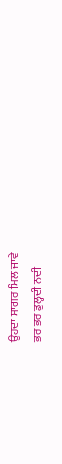ਉਹਦਾ ਸਾਗਰ ਮਿਲ ਜਾਵੇ
ਭਰ ਭਰ ਡੁਲ੍ਹਦੀ ਨਦੀ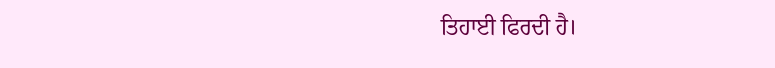ਤਿਹਾਈ ਫਿਰਦੀ ਹੈ।